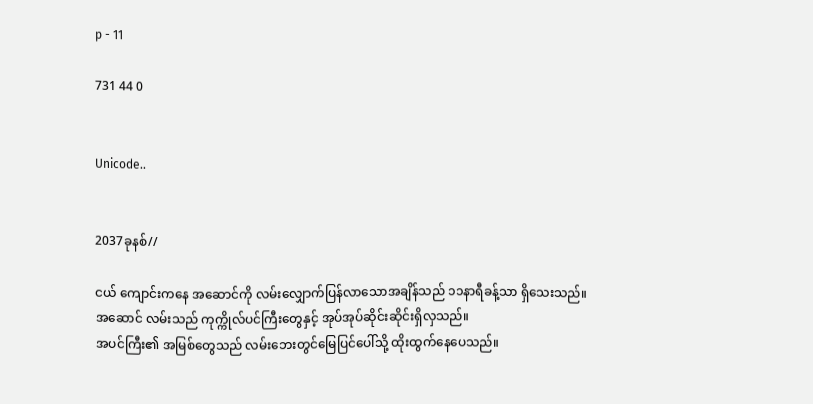p - 11

731 44 0


Unicode..


2037ခုနစ်//

ငယ် ကျောင်းကနေ အဆောင်ကို လမ်းလျှောက်ပြန်လာသောအချိန်သည် ၁၁နာရီခန့်သာ ရှိသေးသည်။
အဆောင် လမ်းသည် ကုက္ကိုလ်ပင်ကြီးတွေနှင့် အုပ်အုပ်ဆိုင်းဆိုင်းရှိလှသည်။
အပင်ကြီး၏ အမြစ်တွေသည် လမ်းဘေးတွင်မြေပြင်ပေါ်သို့ ထိုးထွက်နေပေသည်။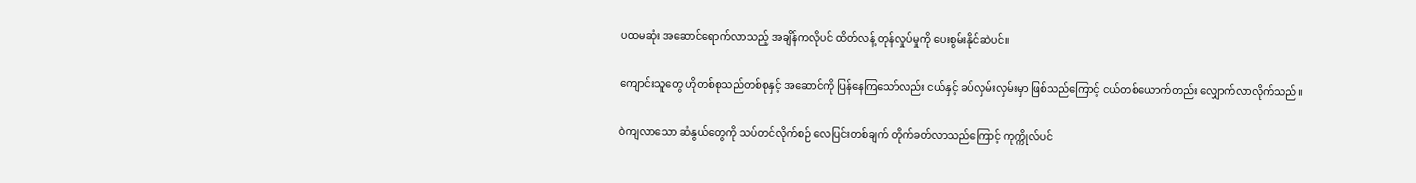ပထမဆုံး အဆောင်ရောက်လာသည့် အချိန်ကလိုပင် ထိတ်လန့် တုန်လှုပ်မှုကို ပေးစွမ်းနိုင်ဆဲပင်။

ကျောင်းသူတွေ ဟိုတစ်စုသည်တစ်စုနှင့် အဆောင်ကို ပြန်နေကြသော်လည်း ငယ်နှင့် ခပ်လှမ်းလှမ်းမှာ ဖြစ်သည်ကြောင့် ငယ်တစ်ယောက်တည်း လျှောက်လာလိုက်သည်။

ဝဲကျလာသော ဆံနွယ်တွေကို သပ်တင်လိုက်စဉ် လေပြင်းတစ်ချက် တိုက်ခတ်လာသည်ကြောင့် ကုက္ကိုလ်ပင်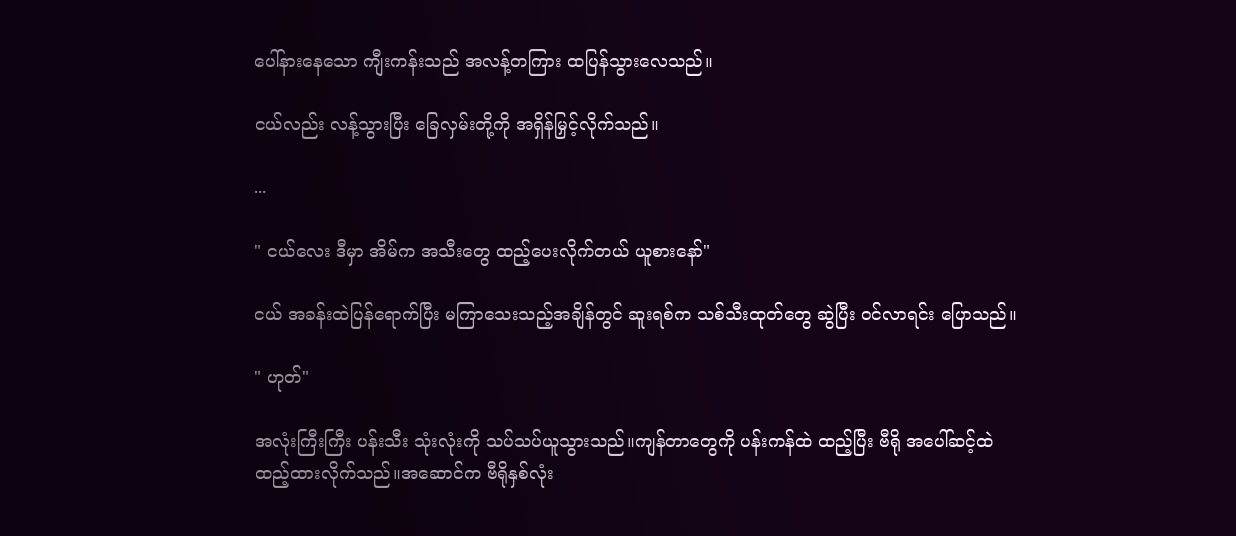ပေါ်နားနေသော ကျီးကန်းသည် အလန့်တကြား ထပြန်သွားလေသည်။

ငယ်လည်း လန့်သွားပြီး ခြေလှမ်းတို့ကို အရှိန်မြှင့်လိုက်သည်။

...

" ငယ်လေး ဒီမှာ အိမ်က အသီးတွေ ထည့်ပေးလိုက်တယ် ယူစားနော်"

ငယ် အခန်းထဲပြန်ရောက်ပြီး မကြာသေးသည့်အချိန်တွင် ဆူးရစ်က သစ်သီးထုတ်တွေ ဆွဲပြီး ဝင်လာရင်း ပြောသည်။

" ဟုတ်"

အလုံးကြီးကြီး ပန်းသီး သုံးလုံးကို သပ်သပ်ယူသွားသည်။ကျန်တာတွေကို ပန်းကန်ထဲ ထည့်ပြီး ဗီရို အပေါ်ဆင့်ထဲ ထည့်ထားလိုက်သည်။အဆောင်က ဗီရိုနှစ်လုံး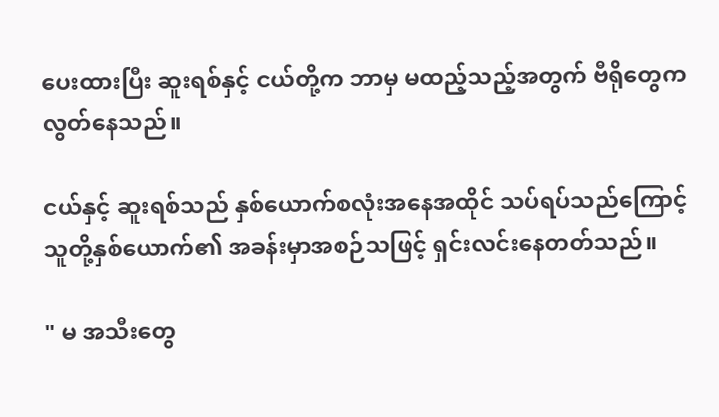ပေးထားပြီး ဆူးရစ်နှင့် ငယ်တို့က ဘာမှ မထည့်သည့်အတွက် ဗီရိုတွေက လွတ်နေသည်။

ငယ်နှင့် ဆူးရစ်သည် နှစ်ယောက်စလုံးအနေအထိုင် သပ်ရပ်သည်ကြောင့် သူတို့နှစ်ယောက်၏ အခန်းမှာအစဉ်သဖြင့် ရှင်းလင်းနေတတ်သည်။

" မ အသီးတွေ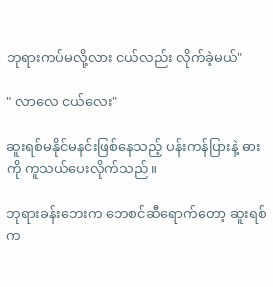ဘုရားကပ်မလို့လား ငယ်လည်း လိုက်ခဲ့မယ်"

" လာလေ ငယ်လေး"

ဆူးရစ်မနိုင်မနင်းဖြစ်နေသည့် ပန်းကန်ပြားနဲ့ ဓားကို ကူသယ်ပေးလိုက်သည်။

ဘုရားခန်းဘေးက ဘေစင်ဆီရောက်တော့ ဆူးရစ်က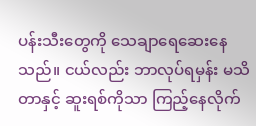ပန်းသီးတွေကို သေချာရေဆေးနေသည်။ ငယ်လည်း ဘာလုပ်ရမှန်း မသိတာနှင့် ဆူးရစ်ကိုသာ ကြည့်နေလိုက်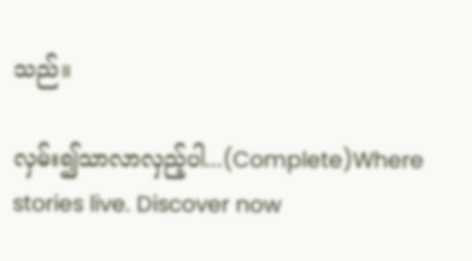သည်။

လှမ်း၍သာလာလှည့်ပါ...(Complete)Where stories live. Discover now